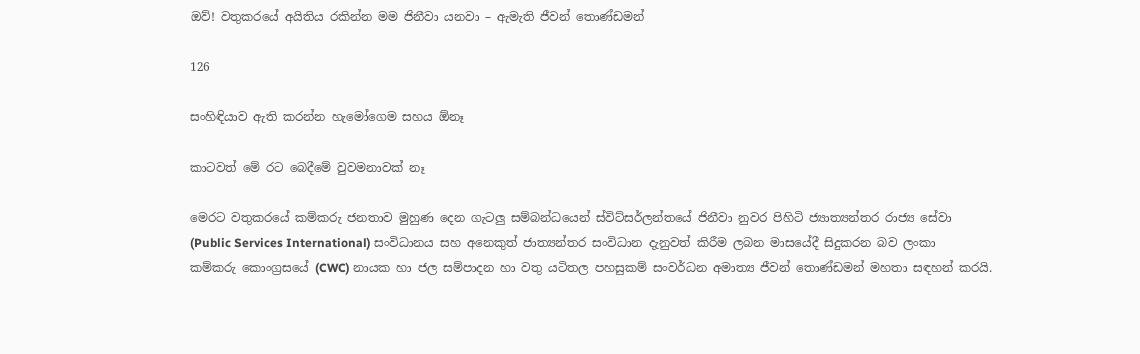ඔව්! වතුකරයේ අයිතිය රකින්න මම ජිනීවා යනවා – ඇමැති ජීවන් තොණ්ඩමන්

126

සංහිඳියාව ඇති කරන්න හැමෝගෙම සහය ඕනෑ

කාටවත් මේ රට බෙදීමේ වුවමනාවක් නෑ

මෙරට වතුකරයේ කම්කරු ජනතාව මුහුණ දෙන ගැටලු සම්බන්ධයෙන් ස්විට්සර්ලන්තයේ ජිනීවා නුවර පිහිටි ජ්‍යාත්‍යන්තර රාජ්‍ය සේවා (Public Services International) සංවිධානය සහ අනෙකුත් ජාත්‍යන්තර සංවිධාන දැනුවත් කිරීම ලබන මාසයේදී සිදුකරන බව ලංකා කම්කරු කොංග්‍රසයේ (CWC) නායක හා ජල සම්පාදන හා වතු යටිතල පහසුකම් සංවර්ධන අමාත්‍ය ජීවන් තොණ්ඩමන් මහතා සඳහන් කරයි.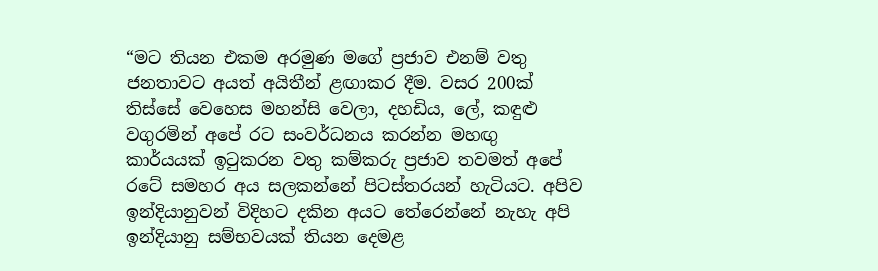“මට තියන එකම අරමුණ මගේ ප්‍රජාව එනම් වතු ජනතාවට අයත් අයිතීන් ළඟාකර දීම. වසර 200ක් තිස්සේ වෙහෙස මහන්සි වෙලා, දහඩිය, ලේ, කඳුළු වගුරමින් අපේ රට සංවර්ධනය කරන්න මහඟු කාර්යයක් ඉටුකරන වතු කම්කරු ප්‍රජාව තවමත් අපේ රටේ සමහර අය සලකන්නේ පිටස්තරයන් හැටියට. අපිව ඉන්දියානුවන් විදිහට දකින අයට තේරෙන්නේ නැහැ අපි ඉන්දියානු සම්භවයක් තියන දෙමළ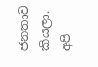ජනතාව කියලා. අපි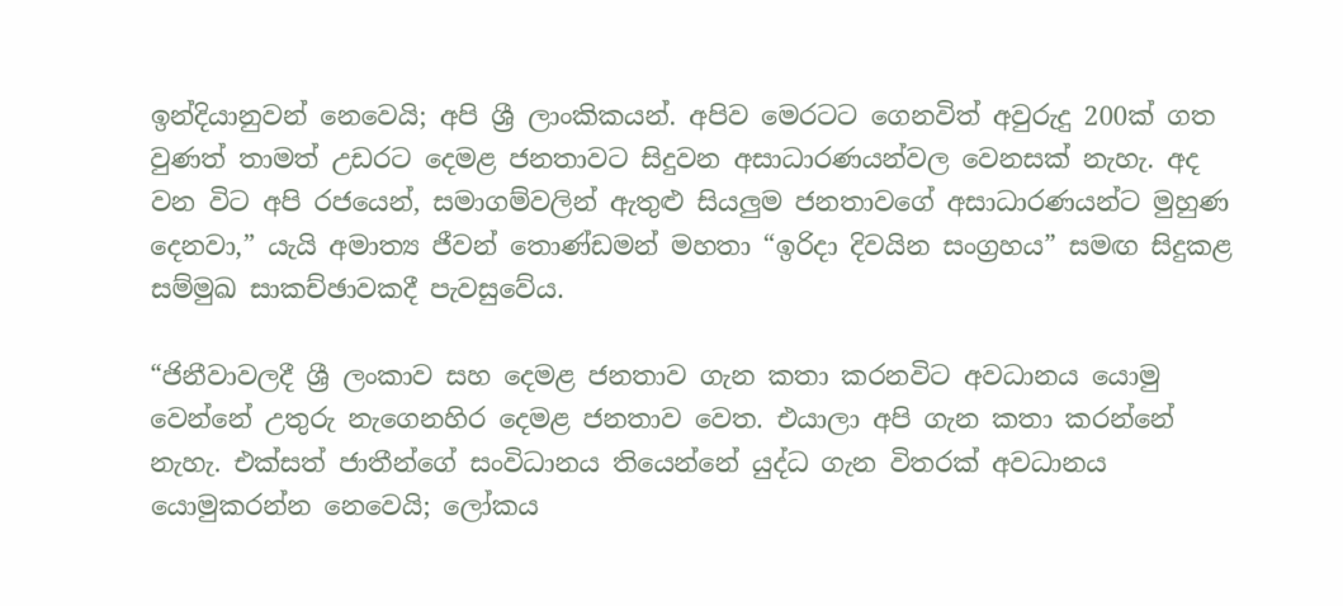ඉන්දියානුවන් නෙවෙයි; අපි ශ්‍රී ලාංකිකයන්. අපිව මෙරටට ගෙනවිත් අවුරුදු 200ක් ගත වුණත් තාමත් උඩරට දෙමළ ජනතාවට සිදුවන අසාධාරණයන්වල වෙනසක් නැහැ. අද වන විට අපි රජයෙන්, සමාගම්වලින් ඇතුළු සියලුම ජනතාවගේ අසාධාරණයන්ට මුහුණ දෙනවා,” යැයි අමාත්‍ය ජීවන් තොණ්ඩමන් මහතා “ඉරිදා දිවයින සංග්‍රහය” සමඟ සිදුකළ සම්මුඛ සාකච්ඡාවකදී පැවසුවේය.

“ජිනීවාවලදී ශ්‍රී ලංකාව සහ දෙමළ ජනතාව ගැන කතා කරනවිට අවධානය යොමු වෙන්නේ උතුරු නැගෙනහිර දෙමළ ජනතාව වෙත. එයාලා අපි ගැන කතා කරන්නේ නැහැ. එක්සත් ජාතීන්ගේ සංවිධානය තියෙන්නේ යුද්ධ ගැන විතරක් අවධානය යොමුකරන්න නෙවෙයි; ලෝකය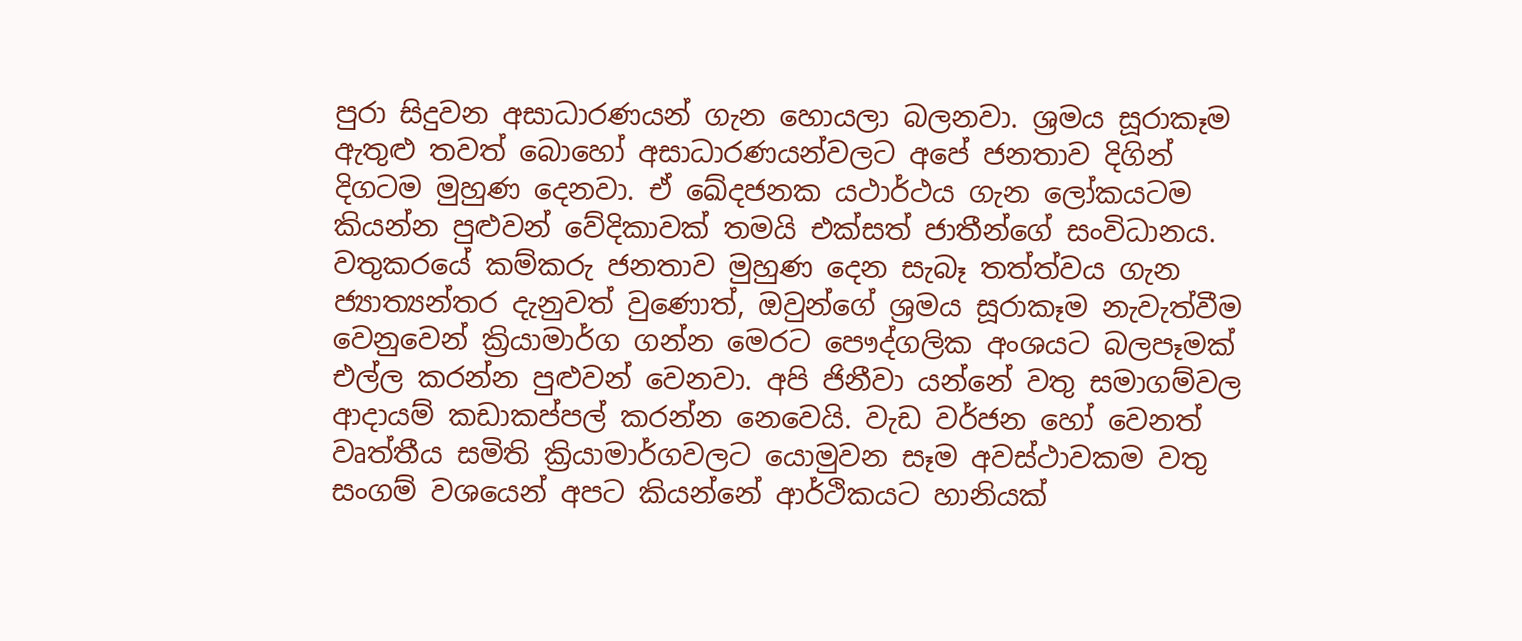පුරා සිදුවන අසාධාරණයන් ගැන හොයලා බලනවා. ශ්‍රමය සූරාකෑම ඇතුළු තවත් බොහෝ අසාධාරණයන්වලට අපේ ජනතාව දිගින් දිගටම මුහුණ දෙනවා. ඒ ඛේදජනක යථාර්ථය ගැන ලෝකයටම කියන්න පුළුවන් වේදිකාවක් තමයි එක්සත් ජාතීන්ගේ සංවිධානය. වතුකරයේ කම්කරු ජනතාව මුහුණ දෙන සැබෑ තත්ත්වය ගැන ජ්‍යාත්‍යන්තර දැනුවත් වුණොත්, ඔවුන්ගේ ශ්‍රමය සූරාකෑම නැවැත්වීම වෙනුවෙන් ක්‍රියාමාර්ග ගන්න මෙරට පෞද්ගලික අංශයට බලපෑමක් එල්ල කරන්න පුළුවන් වෙනවා. අපි ජිනීවා යන්නේ වතු සමාගම්වල ආදායම් කඩාකප්පල් කරන්න නෙවෙයි. වැඩ වර්ජන හෝ වෙනත් වෘත්තීය සමිති ක්‍රියාමාර්ගවලට යොමුවන සෑම අවස්ථාවකම වතු සංගම් වශයෙන් අපට කියන්නේ ආර්ථිකයට හානියක්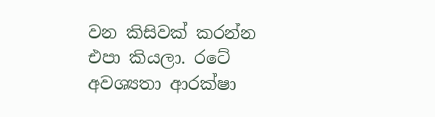වන කිසිවක් කරන්න එපා කියලා. රටේ අවශ්‍යතා ආරක්ෂා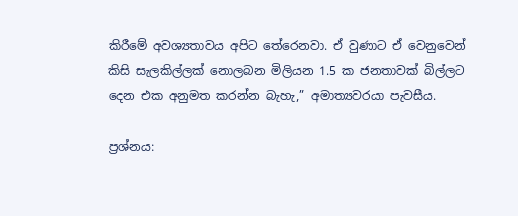කිරීමේ අවශ්‍යතාවය අපිට තේරෙනවා. ඒ වුණාට ඒ වෙනුවෙන් කිසි සැලකිල්ලක් නොලබන මිලියන 1.5 ක ජනතාවක් බිල්ලට දෙන එක අනුමත කරන්න බැහැ,” අමාත්‍යවරයා පැවසීය.

ප්‍රශ්නය: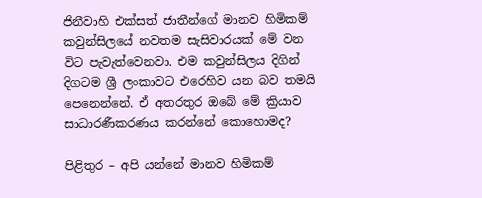ජිනීවාහි එක්සත් ජාතීන්ගේ මානව හිමිකම් කවුන්සිලයේ නවතම සැසිවාරයක් මේ වන විට පැවැත්වෙනවා. එම කවුන්සිලය දිගින් දිගටම ශ්‍රී ලංකාවට එරෙහිව යන බව තමයි පෙනෙන්නේ. ඒ අතරතුර ඔබේ මේ ක්‍රියාව සාධාරණීකරණය කරන්නේ කොහොමද?

පිළිතුර – අපි යන්නේ මානව හිමිකම්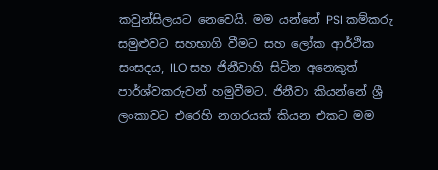කවුන්සිලයට නෙවෙයි. මම යන්නේ PSI කම්කරු සමුළුවට සහභාගි වීමට සහ ලෝක ආර්ථික සංසදය, ILO සහ ජිනීවාහි සිටින අනෙකුත් පාර්ශ්වකරුවන් හමුවීමට. ජිනීවා කියන්නේ ශ්‍රී ලංකාවට එරෙහි නගරයක් කියන එකට මම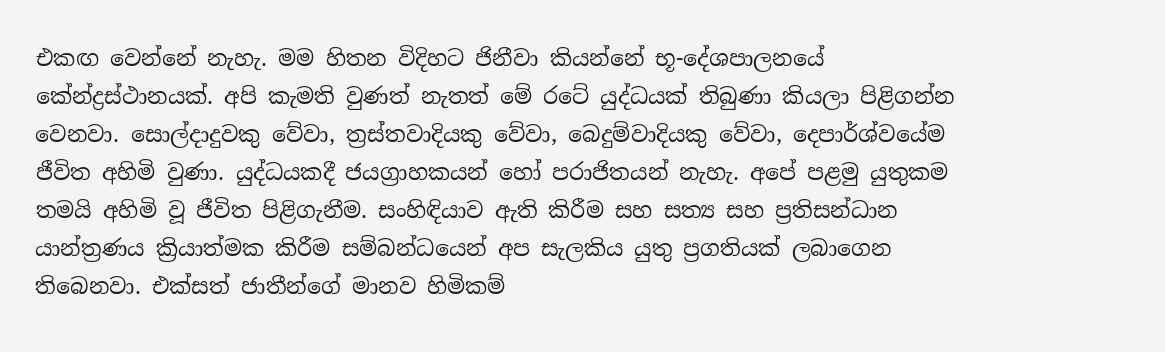එකඟ වෙන්නේ නැහැ. මම හිතන විදිහට ජිනීවා කියන්නේ භූ-දේශපාලනයේ කේන්ද්‍රස්ථානයක්. අපි කැමති වුණත් නැතත් මේ රටේ යුද්ධයක් තිබුණා කියලා පිළිගන්න වෙනවා. සොල්දාදුවකු වේවා, ත්‍රස්තවාදියකු වේවා, බෙදුම්වාදියකු වේවා, දෙපාර්ශ්වයේම ජීවිත අහිමි වුණා. යුද්ධයකදී ජයග්‍රාහකයන් හෝ පරාජිතයන් නැහැ. අපේ පළමු යුතුකම තමයි අහිමි වූ ජීවිත පිළිගැනීම. සංහිඳියාව ඇති කිරීම සහ සත්‍ය සහ ප්‍රතිසන්ධාන යාන්ත්‍රණය ක්‍රියාත්මක කිරීම සම්බන්ධයෙන් අප සැලකිය යුතු ප්‍රගතියක් ලබාගෙන තිබෙනවා. එක්සත් ජාතීන්ගේ මානව හිමිකම්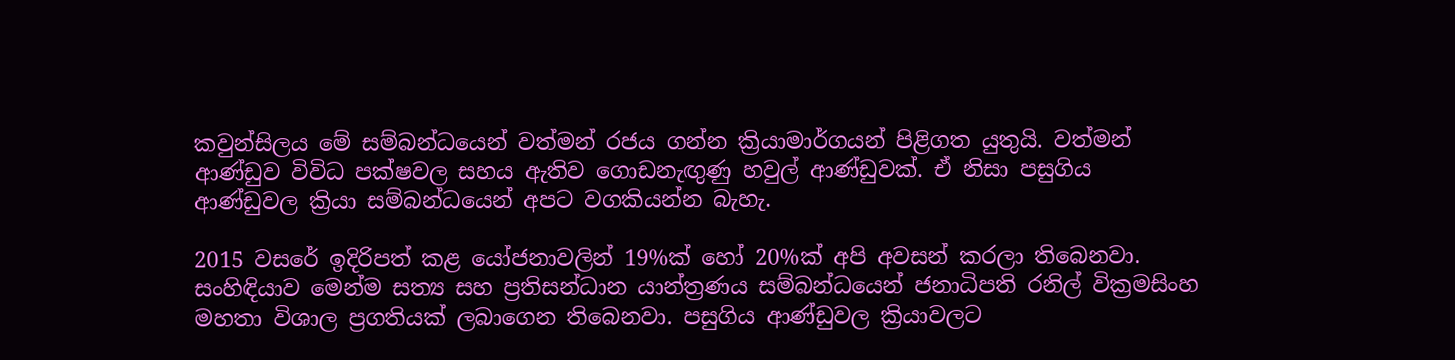කවුන්සිලය මේ සම්බන්ධයෙන් වත්මන් රජය ගන්න ක්‍රියාමාර්ගයන් පිළිගත යුතුයි. වත්මන් ආණ්ඩුව විවිධ පක්ෂවල සහය ඇතිව ගොඩනැඟුණු හවුල් ආණ්ඩුවක්. ඒ නිසා පසුගිය ආණ්ඩුවල ක්‍රියා සම්බන්ධයෙන් අපට වගකියන්න බැහැ.

2015 වසරේ ඉදිරිපත් කළ යෝජනාවලින් 19%ක් හෝ 20%ක් අපි අවසන් කරලා තිබෙනවා. සංහිඳියාව මෙන්ම සත්‍ය සහ ප්‍රතිසන්ධාන යාන්ත්‍රණය සම්බන්ධයෙන් ජනාධිපති රනිල් වික්‍රමසිංහ මහතා විශාල ප්‍රගතියක් ලබාගෙන තිබෙනවා. පසුගිය ආණ්ඩුවල ක්‍රියාවලට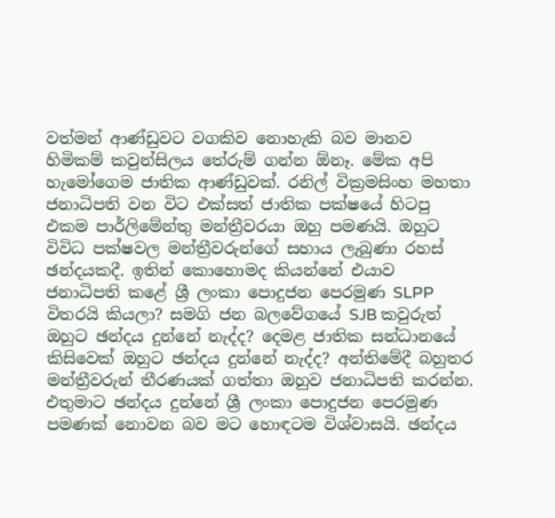වත්මන් ආණ්ඩුවට වගකිව නොහැකි බව මානව හිමිකම් කවුන්සිලය තේරුම් ගන්න ඕනෑ. මේක අපි හැමෝගෙම ජාතික ආණ්ඩුවක්. රනිල් වික්‍රමසිංහ මහතා ජනාධිපති වන විට එක්සත් ජාතික පක්ෂයේ හිටපු එකම පාර්ලිමේන්තු මන්ත්‍රීවරයා ඔහු පමණයි. ඔහුට විවිධ පක්ෂවල මන්ත්‍රීවරුන්ගේ සහාය ලැබුණා රහස් ඡන්දයකදී. ඉතින් කොහොමද කියන්නේ එයාව ජනාධිපති කළේ ශ්‍රී ලංකා පොදුජන පෙරමුණ SLPP විතරයි කියලා? සමගි ජන බලවේගයේ SJB කවුරුත් ඔහුට ඡන්දය දුන්නේ නැද්ද? දෙමළ ජාතික සන්ධානයේ කිසිවෙක් ඔහුට ඡන්දය දුන්නේ නැද්ද? අන්තිමේදී බහුතර මන්ත්‍රීවරුන් තීරණයක් ගත්තා ඔහුව ජනාධිපති කරන්න. එතුමාට ඡන්දය දුන්නේ ශ්‍රී ලංකා පොදුජන පෙරමුණ පමණක් නොවන බව මට හොඳටම විශ්වාසයි. ඡන්දය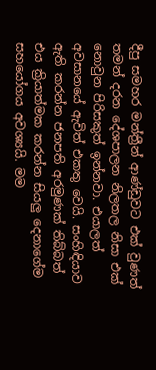දීපු සමහර මන්ත්‍රීන් ආණ්ඩුවට එක් වුණත් තමන් දරන දේශපාලන නිලතල නිසා එක් නොවුන පිරිසකුත් ඉන්නවා. එයාලත් අවසානයේ ඇවිත් එකතු වෙයි. සංහිඳියාව ඇති කරන්න ජනපති අරමුණක් තිබ්බත් එය ක්‍රියාත්මක කරන්න සියලු දෙනාගේම සහයෝගය අවශ්‍යයි. මම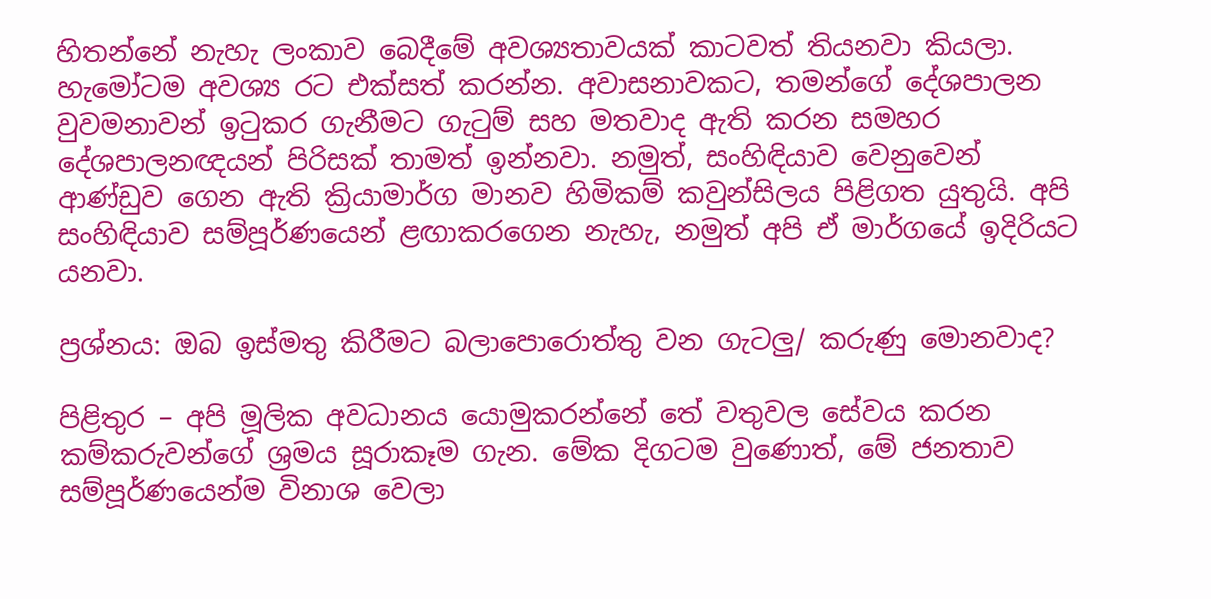හිතන්නේ නැහැ ලංකාව බෙදීමේ අවශ්‍යතාවයක් කාටවත් තියනවා කියලා. හැමෝටම අවශ්‍ය රට එක්සත් කරන්න. අවාසනාවකට, තමන්ගේ දේශපාලන වුවමනාවන් ඉටුකර ගැනීමට ගැටුම් සහ මතවාද ඇති කරන සමහර දේශපාලනඥයන් පිරිසක් තාමත් ඉන්නවා. නමුත්, සංහිඳියාව වෙනුවෙන් ආණ්ඩුව ගෙන ඇති ක්‍රියාමාර්ග මානව හිමිකම් කවුන්සිලය පිළිගත යුතුයි. අපි සංහිඳියාව සම්පූර්ණයෙන් ළඟාකරගෙන නැහැ, නමුත් අපි ඒ මාර්ගයේ ඉදිරියට යනවා.

ප්‍රශ්නය: ඔබ ඉස්මතු කිරීමට බලාපොරොත්තු වන ගැටලු/ කරුණු මොනවාද?

පිළිතුර – අපි මූලික අවධානය යොමුකරන්නේ තේ වතුවල සේවය කරන කම්කරුවන්ගේ ශ්‍රමය සූරාකෑම ගැන. මේක දිගටම වුණොත්, මේ ජනතාව සම්පූර්ණයෙන්ම විනාශ වෙලා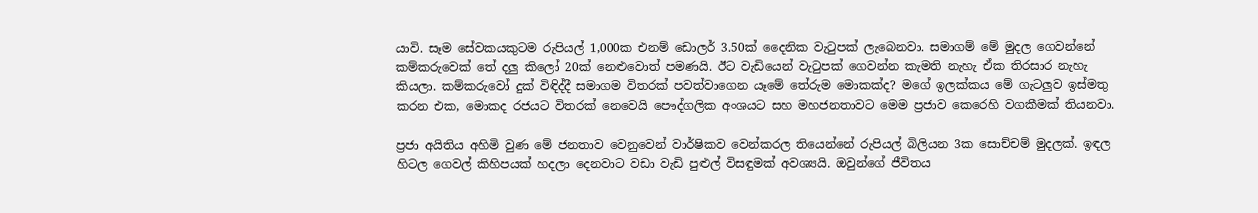යාවි. සෑම සේවකයකුටම රුපියල් 1,000ක එනම් ඩොලර් 3.50ක් දෛනික වැටුපක් ලැබෙනවා. සමාගම් මේ මුදල ගෙවන්නේ කම්කරුවෙක් තේ දලු කිලෝ 20ක් නෙළුවොත් පමණයි. ඊට වැඩියෙන් වැටුපක් ගෙවන්න කැමති නැහැ ඒක තිරසාර නැහැ කියලා. කම්කරුවෝ දුක් විඳිද්දී සමාගම විතරක් පවත්වාගෙන යෑමේ තේරුම මොකක්ද? මගේ ඉලක්කය මේ ගැටලුව ඉස්මතු කරන එක, මොකද රජයට විතරක් නෙවෙයි පෞද්ගලික අංශයට සහ මහජනතාවට මෙම ප්‍රජාව කෙරෙහි වගකීමක් තියනවා.

ප්‍රජා අයිතිය අහිමි වුණ මේ ජනතාව වෙනුවෙන් වාර්ෂිකව වෙන්කරල තියෙන්නේ රුපියල් බිලියන 3ක සොච්චම් මුදලක්. ඉඳල හිටල ගෙවල් කිහිපයක් හදලා දෙනවාට වඩා වැඩි පුළුල් විසඳුමක් අවශ්‍යයි. ඔවුන්ගේ ජීවිතය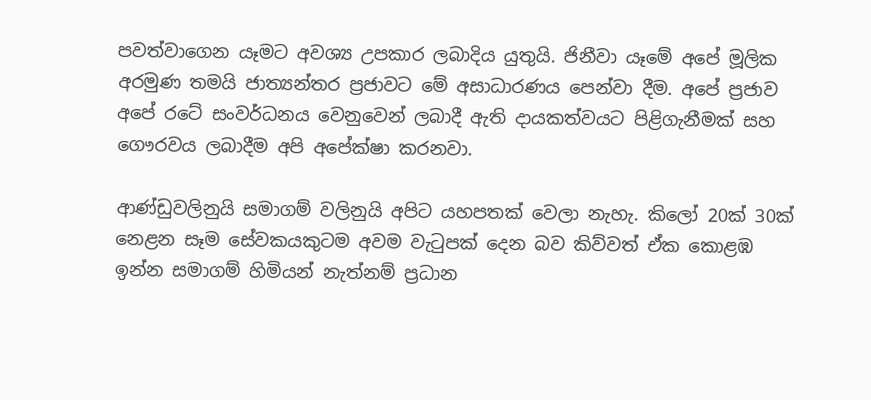පවත්වාගෙන යෑමට අවශ්‍ය උපකාර ලබාදිය යුතුයි. ජිනීවා යෑමේ අපේ මූලික අරමුණ තමයි ජාත්‍යන්තර ප්‍රජාවට මේ අසාධාරණය පෙන්වා දීම. අපේ ප්‍රජාව අපේ රටේ සංවර්ධනය වෙනුවෙන් ලබාදී ඇති දායකත්වයට පිළිගැනීමක් සහ ගෞරවය ලබාදීම අපි අපේක්ෂා කරනවා.

ආණ්ඩුවලිනුයි සමාගම් වලිනුයි අපිට යහපතක් වෙලා නැහැ. කිලෝ 20ක් 30ක් නෙළන සෑම සේවකයකුටම අවම වැටුපක් දෙන බව කිව්වත් ඒක කොළඹ ඉන්න සමාගම් හිමියන් නැත්නම් ප්‍රධාන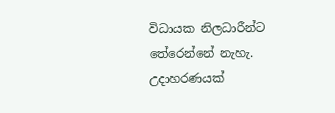විධායක නිලධාරීන්ට තේරෙන්නේ නැහැ. උදාහරණයක්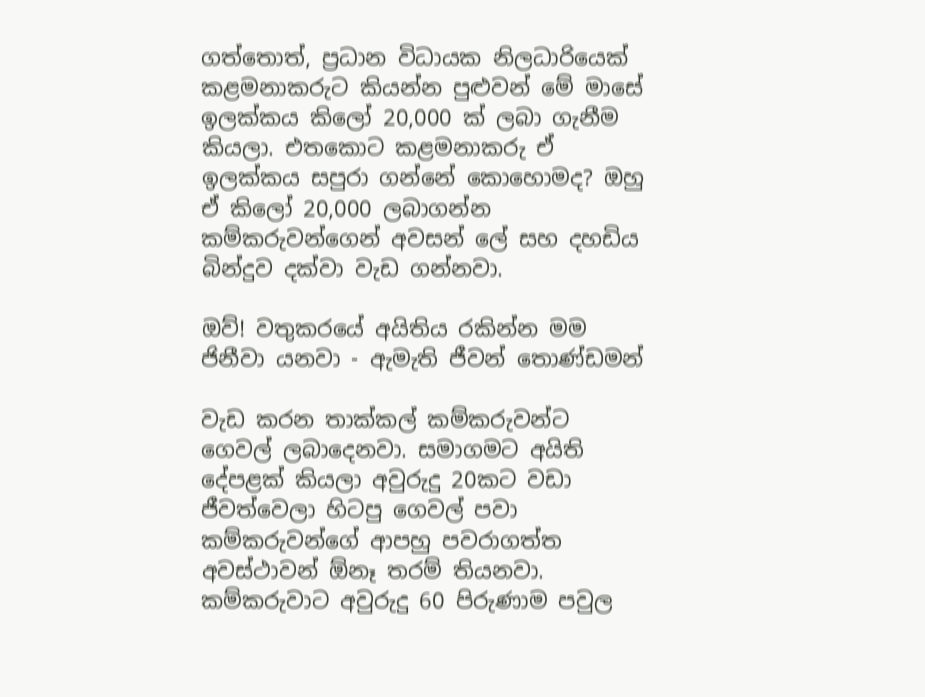ගත්තොත්, ප්‍රධාන විධායක නිලධාරියෙක් කළමනාකරුට කියන්න පුළුවන් මේ මාසේ ඉලක්කය කිලෝ 20,000 ක් ලබා ගැනීම කියලා. එතකොට කළමනාකරු ඒ ඉලක්කය සපුරා ගන්නේ කොහොමද? ඔහු ඒ කිලෝ 20,000 ලබාගන්න කම්කරුවන්ගෙන් අවසන් ලේ සහ දහඩිය බින්දුව දක්වා වැඩ ගන්නවා.

ඔව්! වතුකරයේ අයිතිය රකින්න මම ජිනීවා යනවා - ඇමැති ජීවන් තොණ්ඩමන්

වැඩ කරන තාක්කල් කම්කරුවන්ට ගෙවල් ලබාදෙනවා. සමාගමට අයිති දේපළක් කියලා අවුරුදු 20කට වඩා ජීවත්වෙලා හිටපු ගෙවල් පවා කම්කරුවන්ගේ ආපහු පවරාගත්ත අවස්ථාවන් ඕනෑ තරම් තියනවා. කම්කරුවාට අවුරුදු 60 පිරුණාම පවුල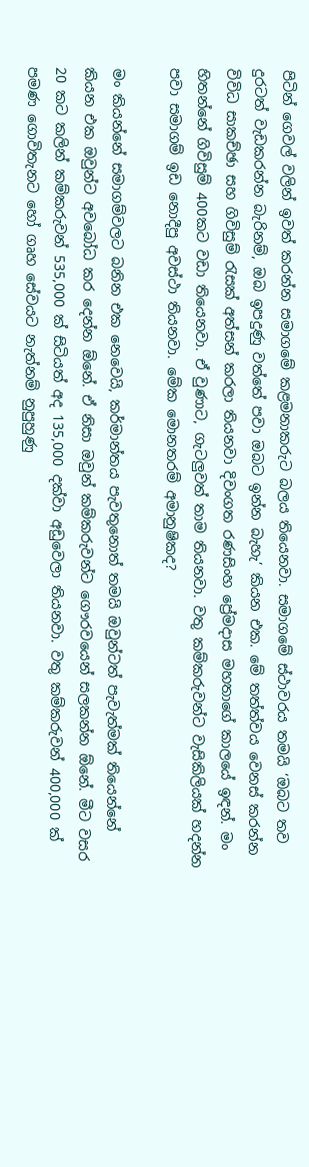පිටින් ගෙවල් වලින් ඉවත් කරන්න සමාගමේ කළමනාකරුට බලය තියෙනවා. සමාගමේ ස්ථාවරය තමයි ‘ඔබට තව දුරටත් වැඩකරන්න බැරිනම්, ඔබ ඉපදුණු වත්තේ පවා ඔබට ඉන්න බැහැ’ කියන එක. මේ තත්ත්වය වෙනස් කරන්න විවිධ සාකච්ඡා සහ ගිවිසුම් රැසක් අත්සන් කරලා තියනවා දිවංගත රණසිංහ ප්‍රේමදාස මහතාගේ කාලයේ ඉඳන්. මං හිතන්නේ ගිවිසුම් 400කට වඩා තියෙනවා. ඒ වුණාට, ගැටලුවත් තාම තියනවා. වතු කම්කරුවන්ට වැසිකිලියක් හදන්න පවා සමාගම් ඉඩ නොදීපු අවස්ථා තියනවා. මේක මොනතරම් අමානුෂිකද?

මං කියන්නේ සමාගම්වලට බනින එක නෙවෙයි, කර්මාන්තය පැවතුනොත් තමයි ඔවුන්ටත් පැවැත්මක් තියෙන්නේ කියන එක ඔවුන්ට අවබෝධ කර දෙන්න ඕනේ. ඒ නිසා ඔවුන් කම්කරුවන්ට ගෞරවයෙන් සලකන්න ඕනේ. මීට වසර 20 කට කලින් කම්කරුවන් 535,000 ක් සිටියත් අද 135,000 දක්වා අඩුවෙලා තියනවා. වතු කම්කරුවන් 400,000 ක් පමණ ගොවිතැනට හෝ ගෘහ සේවයට නැත්නම් නුපුහුණු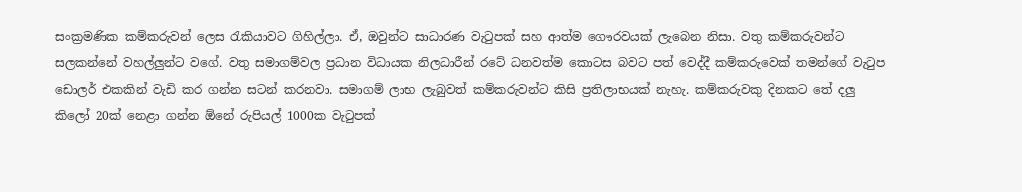සංක්‍රමණික කම්කරුවන් ලෙස රැකියාවට ගිහිල්ලා. ඒ, ඔවුන්ට සාධාරණ වැටුපක් සහ ආත්ම ගෞරවයක් ලැබෙන නිසා. වතු කම්කරුවන්ට සලකන්නේ වහල්ලුන්ට වගේ. වතු සමාගම්වල ප්‍රධාන විධායක නිලධාරීන් රටේ ධනවත්ම කොටස බවට පත් වෙද්දී කම්කරුවෙක් තමන්ගේ වැටුප ඩොලර් එකකින් වැඩි කර ගන්න සටන් කරනවා. සමාගම් ලාභ ලැබුවත් කම්කරුවන්ට කිසි ප්‍රතිලාභයක් නැහැ. කම්කරුවකු දිනකට තේ දලු කිලෝ 20ක් නෙළා ගන්න ඕනේ රුපියල් 1000ක වැටුපක්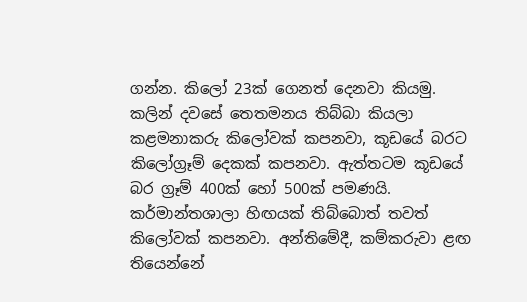ගන්න. කිලෝ 23ක් ගෙනත් දෙනවා කියමු. කලින් දවසේ තෙතමනය තිබ්බා කියලා කළමනාකරු කිලෝවක් කපනවා, කූඩයේ බරට කිලෝග්‍රෑම් දෙකක් කපනවා. ඇත්තටම කූඩයේ බර ග්‍රෑම් 400ක් හෝ 500ක් පමණයි. කර්මාන්තශාලා හිඟයක් තිබ්බොත් තවත් කිලෝවක් කපනවා. අන්තිමේදී, කම්කරුවා ළඟ තියෙන්නේ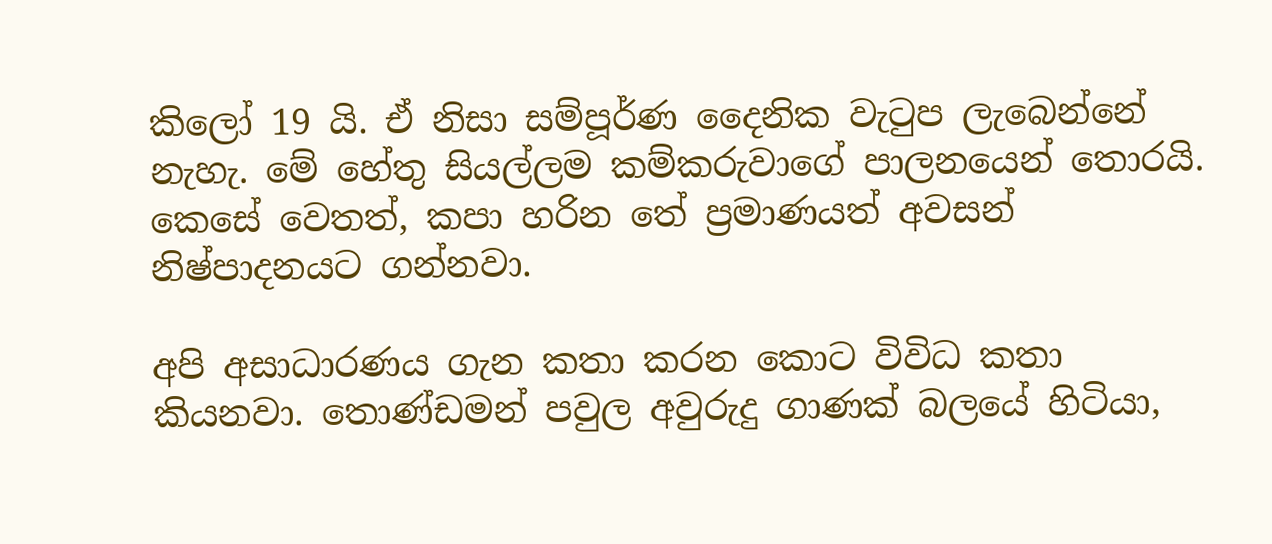කිලෝ 19 යි. ඒ නිසා සම්පූර්ණ දෛනික වැටුප ලැබෙන්නේ නැහැ. මේ හේතු සියල්ලම කම්කරුවාගේ පාලනයෙන් තොරයි. කෙසේ වෙතත්, කපා හරින තේ ප්‍රමාණයත් අවසන් නිෂ්පාදනයට ගන්නවා.

අපි අසාධාරණය ගැන කතා කරන කොට විවිධ කතා කියනවා. තොණ්ඩමන් පවුල අවුරුදු ගාණක් බලයේ හිටියා,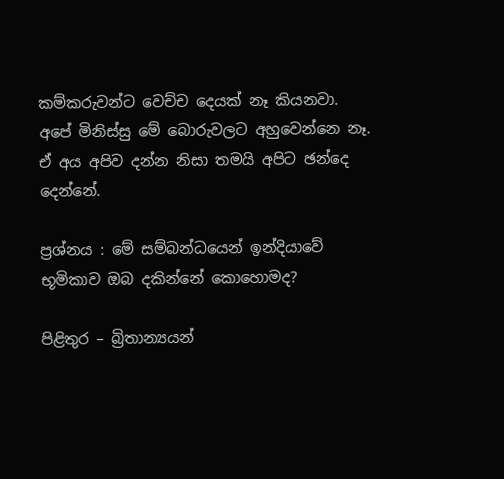කම්කරුවන්ට වෙච්ච දෙයක් නෑ කියනවා. අපේ මිනිස්සු මේ බොරුවලට අහුවෙන්නෙ නෑ. ඒ අය අපිව දන්න නිසා තමයි අපිට ඡන්දෙ දෙන්නේ.

ප්‍රශ්නය : මේ සම්බන්ධයෙන් ඉන්දියාවේ භූමිකාව ඔබ දකින්නේ කොහොමද?

පිළිතුර – බ්‍රිතාන්‍යයන්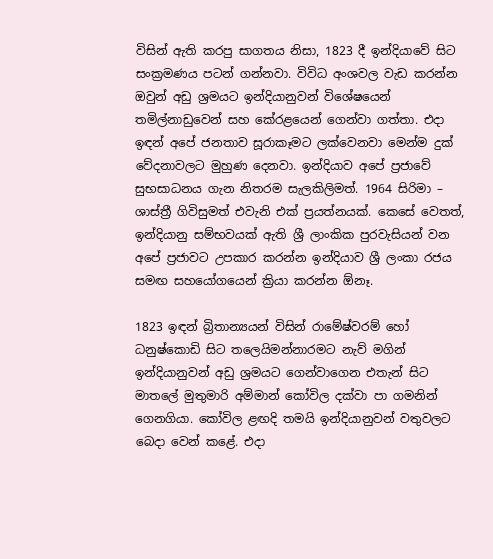විසින් ඇති කරපු සාගතය නිසා, 1823 දී ඉන්දියාවේ සිට සංක්‍රමණය පටන් ගන්නවා. විවිධ අංශවල වැඩ කරන්න ඔවුන් අඩු ශ්‍රමයට ඉන්දියානුවන් විශේෂයෙන් තමිල්නාඩුවෙන් සහ කේරළයෙන් ගෙන්වා ගත්තා. එදා ඉඳන් අපේ ජනතාව සූරාකෑමට ලක්වෙනවා මෙන්ම දුක් වේදනාවලට මුහුණ දෙනවා. ඉන්දියාව අපේ ප්‍රජාවේ සුභසාධනය ගැන නිතරම සැලකිලිමත්. 1964 සිරිමා – ශාස්ත්‍රී ගිවිසුමත් එවැනි එක් ප්‍රයත්නයක්. කෙසේ වෙතත්, ඉන්දියානු සම්භවයක් ඇති ශ්‍රී ලාංකික පුරවැසියන් වන අපේ ප්‍රජාවට උපකාර කරන්න ඉන්දියාව ශ්‍රී ලංකා රජය සමඟ සහයෝගයෙන් ක්‍රියා කරන්න ඕනෑ.

1823 ඉඳන් බ්‍රිතාන්‍යයන් විසින් රාමේෂ්වරම් හෝ ධනුෂ්කොඩි සිට තලෙයිමන්නාරමට නැව් මගින් ඉන්දියානුවන් අඩු ශ්‍රමයට ගෙන්වාගෙන එතැන් සිට මාතලේ මුතුමාරි අම්මාන් කෝවිල දක්වා පා ගමනින් ගෙනගියා. කෝවිල ළඟදි තමයි ඉන්දියානුවන් වතුවලට බෙදා වෙන් කළේ. එදා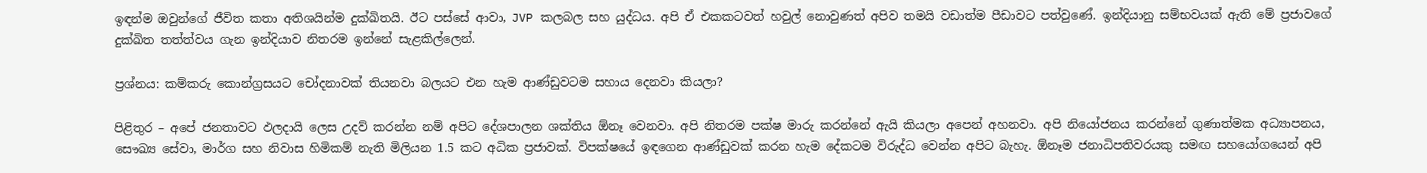ඉඳන්ම ඔවුන්ගේ ජීවිත කතා අතිශයින්ම දුක්ඛිතයි. ඊට පස්සේ ආවා, JVP කලබල සහ යුද්ධය. අපි ඒ එකකටවත් හවුල් නොවුණත් අපිව තමයි වඩාත්ම පීඩාවට පත්වුණේ. ඉන්දියානු සම්භවයක් ඇති මේ ප්‍රජාවගේ දුක්ඛිත තත්ත්වය ගැන ඉන්දියාව නිතරම ඉන්නේ සැළකිල්ලෙන්.

ප්‍රශ්නය: කම්කරු කොන්ග්‍රසයට චෝදනාවක් තියනවා බලයට එන හැම ආණ්ඩුවටම සහාය දෙනවා කියලා?

පිළිතුර – අපේ ජනතාවට ඵලදායි ලෙස උදව් කරන්න නම් අපිට දේශපාලන ශක්තිය ඕනෑ වෙනවා. අපි නිතරම පක්ෂ මාරු කරන්නේ ඇයි කියලා අපෙන් අහනවා. අපි නියෝජනය කරන්නේ ගුණාත්මක අධ්‍යාපනය, සෞඛ්‍ය සේවා, මාර්ග සහ නිවාස හිමිකම් නැති මිලියන 1.5 කට අධික ප්‍රජාවක්. විපක්ෂයේ ඉඳගෙන ආණ්ඩුවක් කරන හැම දේකටම විරුද්ධ වෙන්න අපිට බැහැ. ඕනෑම ජනාධිපතිවරයකු සමඟ සහයෝගයෙන් අපි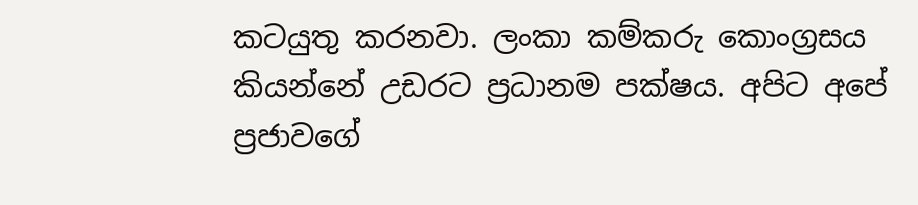කටයුතු කරනවා. ලංකා කම්කරු කොංග්‍රසය කියන්නේ උඩරට ප්‍රධානම පක්ෂය. අපිට අපේ ප්‍රජාවගේ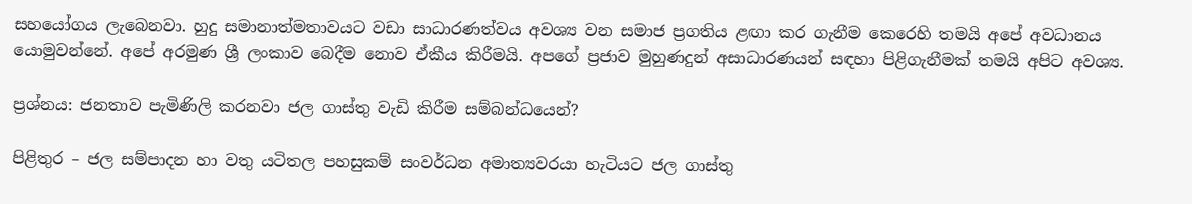සහයෝගය ලැබෙනවා. හුදු සමානාත්මතාවයට වඩා සාධාරණත්වය අවශ්‍ය වන සමාජ ප්‍රගතිය ළඟා කර ගැනීම කෙරෙහි තමයි අපේ අවධානය යොමුවන්නේ. අපේ අරමුණ ශ්‍රී ලංකාව බෙදීම නොව ඒකීය කිරීමයි. අපගේ ප්‍රජාව මුහුණදුන් අසාධාරණයන් සඳහා පිළිගැනීමක් තමයි අපිට අවශ්‍ය.

ප්‍රශ්නය: ජනතාව පැමිණිලි කරනවා ජල ගාස්තු වැඩි කිරීම සම්බන්ධයෙන්?

පිළිතුර – ජල සම්පාදන හා වතු යටිතල පහසුකම් සංවර්ධන අමාත්‍යවරයා හැටියට ජල ගාස්තු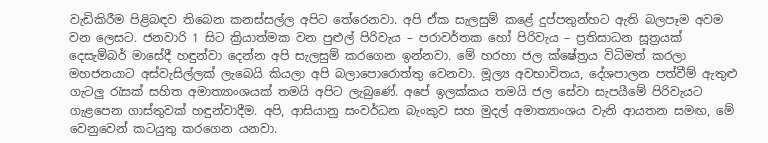වැඩිකිරීම පිළිබඳව තිබෙන කනස්සල්ල අපිට තේරෙනවා. අපි ඒක සැලසුම් කළේ දුප්පතුන්හට ඇති බලපෑම අවම වන ලෙසට. ජනවාරි 1 සිට ක්‍රියාත්මක වන පුළුල් පිරිවැය – පරාවර්තක හෝ පිරිවැය – ප්‍රතිසාධන සූත්‍රයක් දෙසැම්බර් මාසේදී හඳුන්වා දෙන්න අපි සැලසුම් කරගෙන ඉන්නවා. මේ හරහා ජල ක්ෂේත්‍රය විධිමත් කරලා මහජනයාට අස්වැසිල්ලක් ලැබෙයි කියලා අපි බලාපොරොත්තු වෙනවා. මූල්‍ය අවභාවිතය, දේශපාලන පත්වීම් ඇතුළු ගැටලු රැසක් සහිත අමාත්‍යාංශයක් තමයි අපිට ලැබුණේ. අපේ ඉලක්කය තමයි ජල සේවා සැපයීමේ පිරිවැයට ගැළපෙන ගාස්තුවක් හඳුන්වාදීම. අපි, ආසියානු සංවර්ධන බැංකුව සහ මුදල් අමාත්‍යාංශය වැනි ආයතන සමඟ, මේ වෙනුවෙන් කටයුතු කරගෙන යනවා.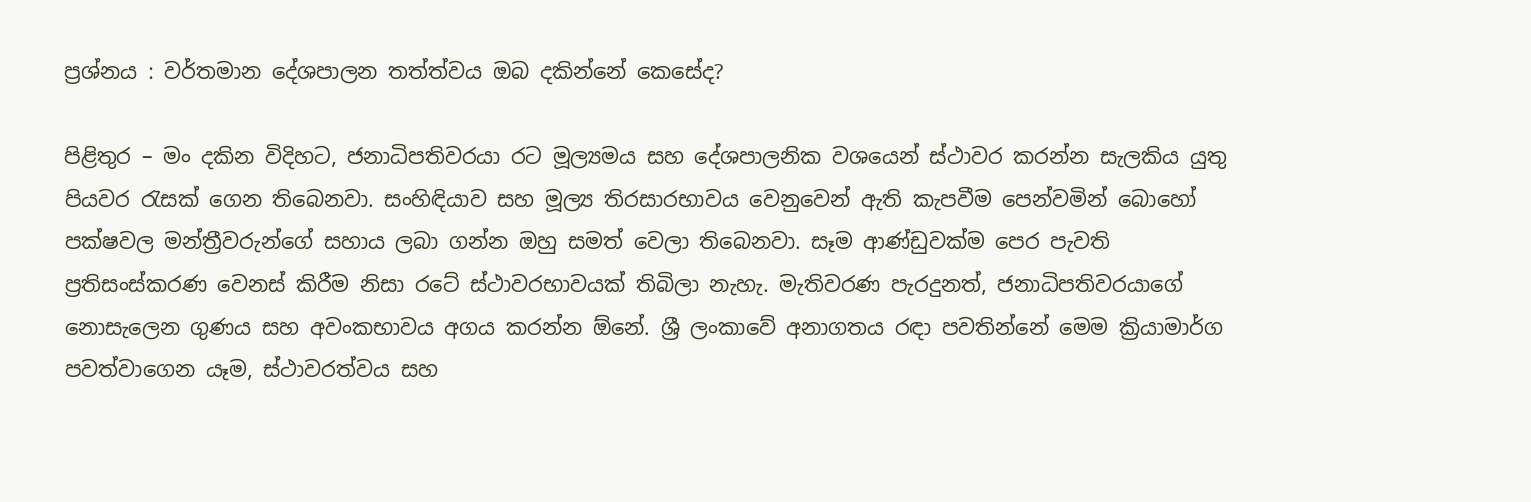ප්‍රශ්නය : වර්තමාන දේශපාලන තත්ත්වය ඔබ දකින්නේ කෙසේද?

පිළිතුර – මං දකින විදිහට, ජනාධිපතිවරයා රට මූල්‍යමය සහ දේශපාලනික වශයෙන් ස්ථාවර කරන්න සැලකිය යුතු පියවර රැසක් ගෙන තිබෙනවා. සංහිඳියාව සහ මූල්‍ය තිරසාරභාවය වෙනුවෙන් ඇති කැපවීම පෙන්වමින් බොහෝ පක්ෂවල මන්ත්‍රීවරුන්ගේ සහාය ලබා ගන්න ඔහු සමත් වෙලා තිබෙනවා. සෑම ආණ්ඩුවක්ම පෙර පැවති ප්‍රතිසංස්කරණ වෙනස් කිරීම නිසා රටේ ස්ථාවරභාවයක් තිබිලා නැහැ. මැතිවරණ පැරදුනත්, ජනාධිපතිවරයාගේ නොසැලෙන ගුණය සහ අවංකභාවය අගය කරන්න ඕනේ. ශ්‍රී ලංකාවේ අනාගතය රඳා පවතින්නේ මෙම ක්‍රියාමාර්ග පවත්වාගෙන යෑම, ස්ථාවරත්වය සහ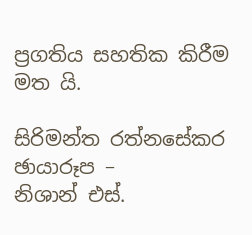ප්‍රගතිය සහතික කිරීම මත යි.

සිරිමන්ත රත්නසේකර
ඡායාරූප –
නිශාන් එස්.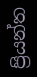ප්‍රියන්ත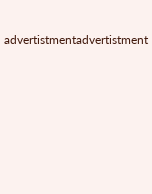advertistmentadvertistment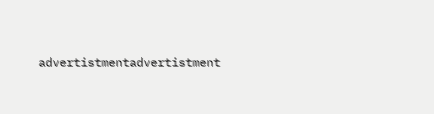advertistmentadvertistment